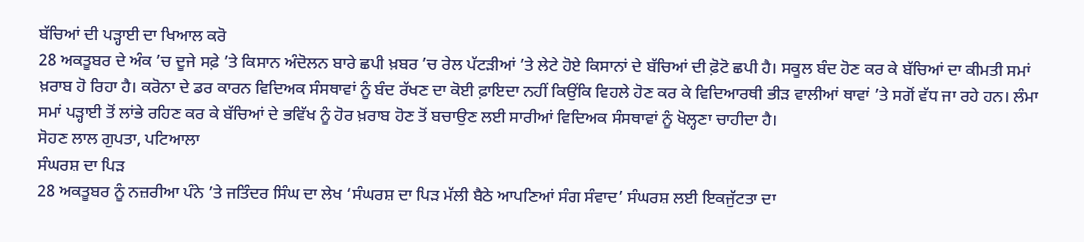ਬੱਚਿਆਂ ਦੀ ਪੜ੍ਹਾਈ ਦਾ ਖਿਆਲ ਕਰੋ
28 ਅਕਤੂਬਰ ਦੇ ਅੰਕ ’ਚ ਦੂਜੇ ਸਫ਼ੇ ’ਤੇ ਕਿਸਾਨ ਅੰਦੋਲਨ ਬਾਰੇ ਛਪੀ ਖ਼ਬਰ ’ਚ ਰੇਲ ਪੱਟੜੀਆਂ ’ਤੇ ਲੇਟੇ ਹੋਏ ਕਿਸਾਨਾਂ ਦੇ ਬੱਚਿਆਂ ਦੀ ਫ਼ੋਟੋ ਛਪੀ ਹੈ। ਸਕੂਲ ਬੰਦ ਹੋਣ ਕਰ ਕੇ ਬੱਚਿਆਂ ਦਾ ਕੀਮਤੀ ਸਮਾਂ ਖ਼ਰਾਬ ਹੋ ਰਿਹਾ ਹੈ। ਕਰੋਨਾ ਦੇ ਡਰ ਕਾਰਨ ਵਿਦਿਅਕ ਸੰਸਥਾਵਾਂ ਨੂੰ ਬੰਦ ਰੱਖਣ ਦਾ ਕੋਈ ਫ਼ਾਇਦਾ ਨਹੀਂ ਕਿਉਂਕਿ ਵਿਹਲੇ ਹੋਣ ਕਰ ਕੇ ਵਿਦਿਆਰਥੀ ਭੀੜ ਵਾਲੀਆਂ ਥਾਵਾਂ ’ਤੇ ਸਗੋਂ ਵੱਧ ਜਾ ਰਹੇ ਹਨ। ਲੰਮਾ ਸਮਾਂ ਪੜ੍ਹਾਈ ਤੋਂ ਲਾਂਭੇ ਰਹਿਣ ਕਰ ਕੇ ਬੱਚਿਆਂ ਦੇ ਭਵਿੱਖ ਨੂੰ ਹੋਰ ਖ਼ਰਾਬ ਹੋਣ ਤੋਂ ਬਚਾਉਣ ਲਈ ਸਾਰੀਆਂ ਵਿਦਿਅਕ ਸੰਸਥਾਵਾਂ ਨੂੰ ਖੋਲ੍ਹਣਾ ਚਾਹੀਦਾ ਹੈ।
ਸੋਹਣ ਲਾਲ ਗੁਪਤਾ, ਪਟਿਆਲਾ
ਸੰਘਰਸ਼ ਦਾ ਪਿੜ
28 ਅਕਤੂਬਰ ਨੂੰ ਨਜ਼ਰੀਆ ਪੰਨੇ ’ਤੇ ਜਤਿੰਦਰ ਸਿੰਘ ਦਾ ਲੇਖ ‘ਸੰਘਰਸ਼ ਦਾ ਪਿੜ ਮੱਲੀ ਬੈਠੇ ਆਪਣਿਆਂ ਸੰਗ ਸੰਵਾਦ’ ਸੰਘਰਸ਼ ਲਈ ਇਕਜੁੱਟਤਾ ਦਾ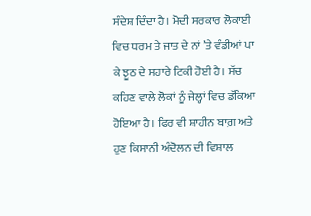ਸੰਦੇਸ਼ ਦਿੰਦਾ ਹੈ। ਮੋਦੀ ਸਰਕਾਰ ਲੋਕਾਈ ਵਿਚ ਧਰਮ ਤੇ ਜਾਤ ਦੇ ਨਾਂ ’ਤੇ ਵੰਡੀਆਂ ਪਾ ਕੇ ਝੂਠ ਦੇ ਸਹਾਰੇ ਟਿਕੀ ਹੋਈ ਹੈ। ਸੱਚ ਕਹਿਣ ਵਾਲੇ ਲੋਕਾਂ ਨੂੰ ਜੇਲ੍ਹਾਂ ਵਿਚ ਡੱਕਿਆ ਹੋਇਆ ਹੈ। ਫਿਰ ਵੀ ਸ਼ਾਹੀਨ ਬਾਗ਼ ਅਤੇ ਹੁਣ ਕਿਸਾਨੀ ਅੰਦੋਲਨ ਦੀ ਵਿਸ਼ਾਲ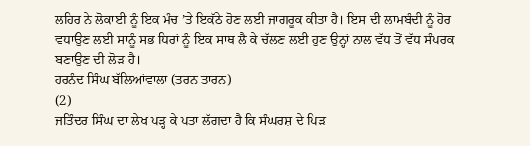ਲਹਿਰ ਨੇ ਲੋਕਾਈ ਨੂੰ ਇਕ ਮੰਚ ’ਤੇ ਇਕੱਠੇ ਹੋਣ ਲਈ ਜਾਗਰੂਕ ਕੀਤਾ ਹੈ। ਇਸ ਦੀ ਲਾਮਬੰਦੀ ਨੂੰ ਹੋਰ ਵਧਾਉਣ ਲਈ ਸਾਨੂੰ ਸਭ ਧਿਰਾਂ ਨੂੰ ਇਕ ਸਾਥ ਲੈ ਕੇ ਚੱਲਣ ਲਈ ਹੁਣ ਉਨ੍ਹਾਂ ਨਾਲ ਵੱਧ ਤੋਂ ਵੱਧ ਸੰਪਰਕ ਬਣਾਉਣ ਦੀ ਲੋੜ ਹੈ।
ਹਰਨੰਦ ਸਿੰਘ ਬੱਲਿਆਂਵਾਲਾ (ਤਰਨ ਤਾਰਨ)
(2)
ਜਤਿੰਦਰ ਸਿੰਘ ਦਾ ਲੇਖ ਪੜ੍ਹ ਕੇ ਪਤਾ ਲੱਗਦਾ ਹੈ ਕਿ ਸੰਘਰਸ਼ ਦੇ ਪਿੜ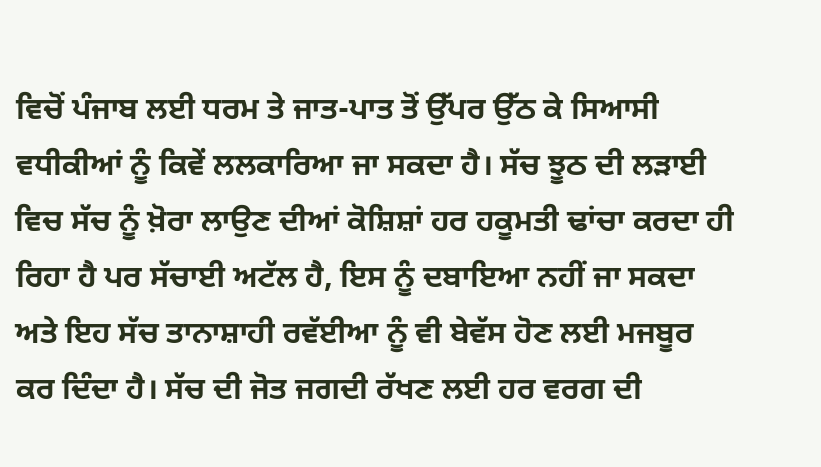ਵਿਚੋਂ ਪੰਜਾਬ ਲਈ ਧਰਮ ਤੇ ਜਾਤ-ਪਾਤ ਤੋਂ ਉੱਪਰ ਉੱਠ ਕੇ ਸਿਆਸੀ ਵਧੀਕੀਆਂ ਨੂੰ ਕਿਵੇਂ ਲਲਕਾਰਿਆ ਜਾ ਸਕਦਾ ਹੈ। ਸੱਚ ਝੂਠ ਦੀ ਲੜਾਈ ਵਿਚ ਸੱਚ ਨੂੰ ਖ਼ੋਰਾ ਲਾਉਣ ਦੀਆਂ ਕੋਸ਼ਿਸ਼ਾਂ ਹਰ ਹਕੂਮਤੀ ਢਾਂਚਾ ਕਰਦਾ ਹੀ ਰਿਹਾ ਹੈ ਪਰ ਸੱਚਾਈ ਅਟੱਲ ਹੈ, ਇਸ ਨੂੰ ਦਬਾਇਆ ਨਹੀਂ ਜਾ ਸਕਦਾ ਅਤੇ ਇਹ ਸੱਚ ਤਾਨਾਸ਼ਾਹੀ ਰਵੱਈਆ ਨੂੰ ਵੀ ਬੇਵੱਸ ਹੋਣ ਲਈ ਮਜਬੂਰ ਕਰ ਦਿੰਦਾ ਹੈ। ਸੱਚ ਦੀ ਜੋਤ ਜਗਦੀ ਰੱਖਣ ਲਈ ਹਰ ਵਰਗ ਦੀ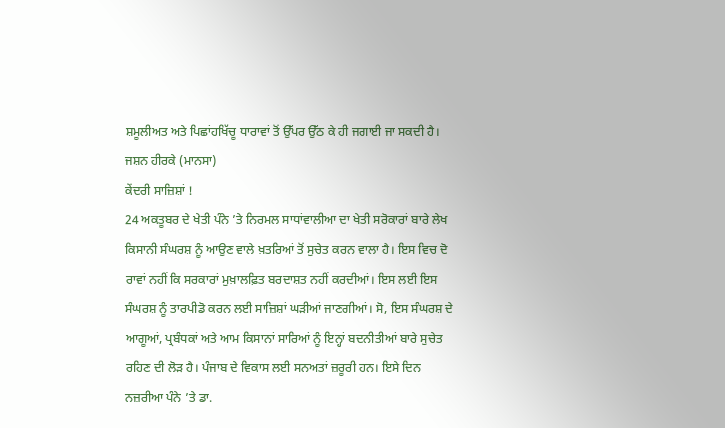ਸ਼ਮੂਲੀਅਤ ਅਤੇ ਪਿਛਾਂਹਖਿੱਚੂ ਧਾਰਾਵਾਂ ਤੋਂ ਉੱਪਰ ਉੱਠ ਕੇ ਹੀ ਜਗਾਈ ਜਾ ਸਕਦੀ ਹੈ।
ਜਸ਼ਨ ਹੀਰਕੇ (ਮਾਨਸਾ)
ਕੇਂਦਰੀ ਸਾਜ਼ਿਸ਼ਾਂ !
24 ਅਕਤੂਬਰ ਦੇ ਖੇਤੀ ਪੰਨੇ ’ਤੇ ਨਿਰਮਲ ਸਾਧਾਂਵਾਲੀਆ ਦਾ ਖੇਤੀ ਸਰੋਕਾਰਾਂ ਬਾਰੇ ਲੇਖ ਕਿਸਾਨੀ ਸੰਘਰਸ਼ ਨੂੰ ਆਉਣ ਵਾਲੇ ਖ਼ਤਰਿਆਂ ਤੋਂ ਸੁਚੇਤ ਕਰਨ ਵਾਲਾ ਹੈ। ਇਸ ਵਿਚ ਦੋ ਰਾਵਾਂ ਨਹੀਂ ਕਿ ਸਰਕਾਰਾਂ ਮੁਖ਼ਾਲਫ਼ਿਤ ਬਰਦਾਸ਼ਤ ਨਹੀਂ ਕਰਦੀਆਂ। ਇਸ ਲਈ ਇਸ ਸੰਘਰਸ਼ ਨੂੰ ਤਾਰਪੀਡੋ ਕਰਨ ਲਈ ਸਾਜ਼ਿਸ਼ਾਂ ਘੜੀਆਂ ਜਾਣਗੀਆਂ। ਸੋ, ਇਸ ਸੰਘਰਸ਼ ਦੇ ਆਗੂਆਂ, ਪ੍ਰਬੰਧਕਾਂ ਅਤੇ ਆਮ ਕਿਸਾਨਾਂ ਸਾਰਿਆਂ ਨੂੰ ਇਨ੍ਹਾਂ ਬਦਨੀਤੀਆਂ ਬਾਰੇ ਸੁਚੇਤ ਰਹਿਣ ਦੀ ਲੋੜ ਹੈ। ਪੰਜਾਬ ਦੇ ਵਿਕਾਸ ਲਈ ਸਨਅਤਾਂ ਜ਼ਰੂਰੀ ਹਨ। ਇਸੇ ਦਿਨ ਨਜ਼ਰੀਆ ਪੰਨੇ ’ਤੇ ਡਾ.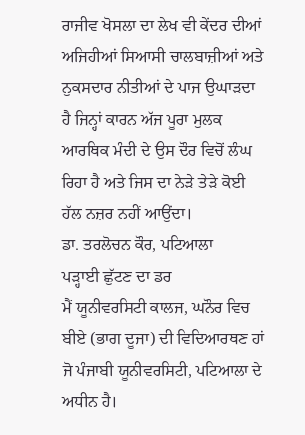ਰਾਜੀਵ ਖੋਸਲਾ ਦਾ ਲੇਖ ਵੀ ਕੇਂਦਰ ਦੀਆਂ ਅਜਿਹੀਆਂ ਸਿਆਸੀ ਚਾਲਬਾਜ਼ੀਆਂ ਅਤੇ ਨੁਕਸਦਾਰ ਨੀਤੀਆਂ ਦੇ ਪਾਜ ਉਘਾੜਦਾ ਹੈ ਜਿਨ੍ਹਾਂ ਕਾਰਨ ਅੱਜ ਪੂਰਾ ਮੁਲਕ ਆਰਥਿਕ ਮੰਦੀ ਦੇ ਉਸ ਦੌਰ ਵਿਚੋਂ ਲੰਘ ਰਿਹਾ ਹੈ ਅਤੇ ਜਿਸ ਦਾ ਨੇੜੇ ਤੇੜੇ ਕੋਈ ਹੱਲ ਨਜ਼ਰ ਨਹੀਂ ਆਉਂਦਾ।
ਡਾ. ਤਰਲੋਚਨ ਕੌਰ, ਪਟਿਆਲਾ
ਪੜ੍ਹਾਈ ਛੁੱਟਣ ਦਾ ਡਰ
ਮੈਂ ਯੂਨੀਵਰਸਿਟੀ ਕਾਲਜ, ਘਨੌਰ ਵਿਚ ਬੀਏ (ਭਾਗ ਦੂਜਾ) ਦੀ ਵਿਦਿਆਰਥਣ ਹਾਂ ਜੋ ਪੰਜਾਬੀ ਯੂਨੀਵਰਸਿਟੀ, ਪਟਿਆਲਾ ਦੇ ਅਧੀਨ ਹੈ।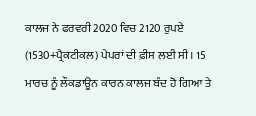ਕਾਲਜ ਨੇ ਫਰਵਰੀ 2020 ਵਿਚ 2120 ਰੁਪਏ (1530+ਪ੍ਰੈਕਟੀਕਲ) ਪੇਪਰਾਂ ਦੀ ਫ਼ੀਸ ਲਈ ਸੀ। 15 ਮਾਰਚ ਨੂੰ ਲੌਕਡਾਊਨ ਕਾਰਨ ਕਾਲਜ ਬੰਦ ਹੋ ਗਿਆ ਤੇ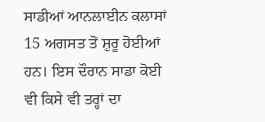ਸਾਡੀਆਂ ਆਨਲਾਈਨ ਕਲਾਸਾਂ 15 ਅਗਸਤ ਤੋਂ ਸ਼ੁਰੂ ਹੋਈਆਂ ਹਨ। ਇਸ ਦੌਰਾਨ ਸਾਡਾ ਕੋਈ ਵੀ ਕਿਸੇ ਵੀ ਤਰ੍ਹਾਂ ਦਾ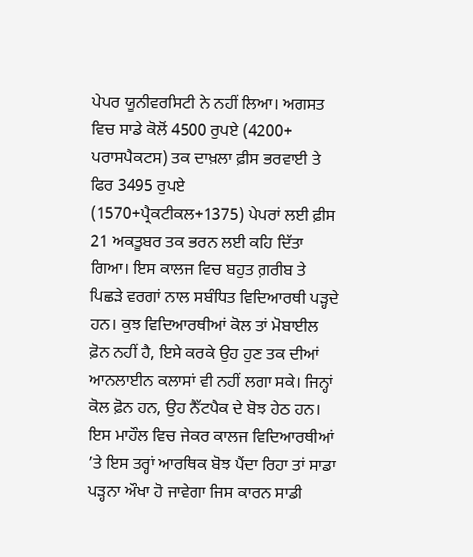ਪੇਪਰ ਯੂਨੀਵਰਸਿਟੀ ਨੇ ਨਹੀਂ ਲਿਆ। ਅਗਸਤ ਵਿਚ ਸਾਡੇ ਕੋਲੋਂ 4500 ਰੁਪਏ (4200+ ਪਰਾਸਪੈਕਟਸ) ਤਕ ਦਾਖ਼ਲਾ ਫ਼ੀਸ ਭਰਵਾਈ ਤੇ ਫਿਰ 3495 ਰੁਪਏ (1570+ਪ੍ਰੈਕਟੀਕਲ+1375) ਪੇਪਰਾਂ ਲਈ ਫ਼ੀਸ 21 ਅਕਤੂਬਰ ਤਕ ਭਰਨ ਲਈ ਕਹਿ ਦਿੱਤਾ ਗਿਆ। ਇਸ ਕਾਲਜ ਵਿਚ ਬਹੁਤ ਗ਼ਰੀਬ ਤੇ ਪਿਛੜੇ ਵਰਗਾਂ ਨਾਲ ਸਬੰਧਿਤ ਵਿਦਿਆਰਥੀ ਪੜ੍ਹਦੇ ਹਨ। ਕੁਝ ਵਿਦਿਆਰਥੀਆਂ ਕੋਲ ਤਾਂ ਮੋਬਾਈਲ ਫ਼ੋਨ ਨਹੀਂ ਹੈ, ਇਸੇ ਕਰਕੇ ਉਹ ਹੁਣ ਤਕ ਦੀਆਂ ਆਨਲਾਈਨ ਕਲਾਸਾਂ ਵੀ ਨਹੀਂ ਲਗਾ ਸਕੇ। ਜਿਨ੍ਹਾਂ ਕੋਲ ਫ਼ੋਨ ਹਨ, ਉਹ ਨੈੱਟਪੈਕ ਦੇ ਬੋਝ ਹੇਠ ਹਨ। ਇਸ ਮਾਹੌਲ ਵਿਚ ਜੇਕਰ ਕਾਲਜ ਵਿਦਿਆਰਥੀਆਂ ’ਤੇ ਇਸ ਤਰ੍ਹਾਂ ਆਰਥਿਕ ਬੋਝ ਪੈਂਦਾ ਰਿਹਾ ਤਾਂ ਸਾਡਾ ਪੜ੍ਹਨਾ ਔਖਾ ਹੋ ਜਾਵੇਗਾ ਜਿਸ ਕਾਰਨ ਸਾਡੀ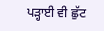ਪੜ੍ਹਾਈ ਵੀ ਛੁੱਟ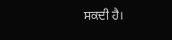ਸਕਦੀ ਹੈ।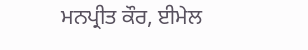ਮਨਪ੍ਰੀਤ ਕੌਰ, ਈਮੇਲ